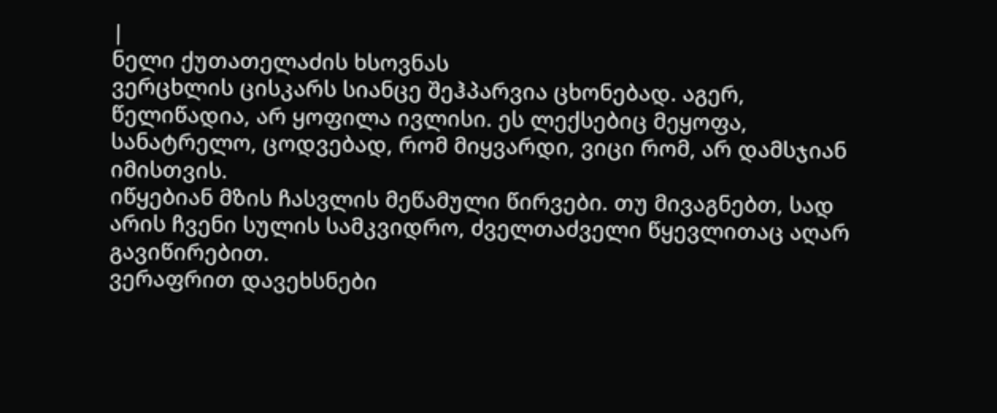|
ნელი ქუთათელაძის ხსოვნას
ვერცხლის ცისკარს სიანცე შეჰპარვია ცხონებად. აგერ, წელიწადია, არ ყოფილა ივლისი. ეს ლექსებიც მეყოფა, სანატრელო, ცოდვებად, რომ მიყვარდი, ვიცი რომ, არ დამსჯიან იმისთვის.
იწყებიან მზის ჩასვლის მეწამული წირვები. თუ მივაგნებთ, სად არის ჩვენი სულის სამკვიდრო, ძველთაძველი წყევლითაც აღარ გავიწირებით.
ვერაფრით დავეხსნები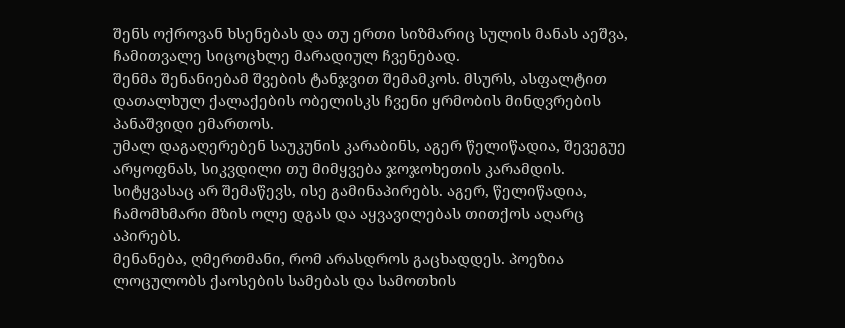შენს ოქროვან ხსენებას და თუ ერთი სიზმარიც სულის მანას აეშვა, ჩამითვალე სიცოცხლე მარადიულ ჩვენებად.
შენმა შენანიებამ შვების ტანჯვით შემამკოს. მსურს, ასფალტით დათალხულ ქალაქების ობელისკს ჩვენი ყრმობის მინდვრების პანაშვიდი ემართოს.
უმალ დაგაღერებენ საუკუნის კარაბინს, აგერ წელიწადია, შევეგუე არყოფნას, სიკვდილი თუ მიმყვება ჯოჯოხეთის კარამდის.
სიტყვასაც არ შემაწევს, ისე გამინაპირებს. აგერ, წელიწადია, ჩამომხმარი მზის ოლე დგას და აყვავილებას თითქოს აღარც აპირებს.
მენანება, ღმერთმანი, რომ არასდროს გაცხადდეს. პოეზია ლოცულობს ქაოსების სამებას და სამოთხის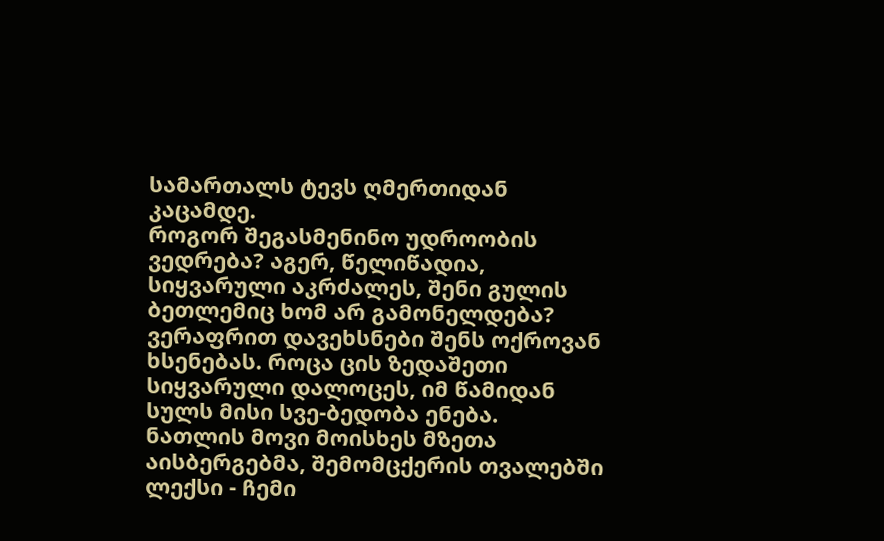სამართალს ტევს ღმერთიდან კაცამდე.
როგორ შეგასმენინო უდროობის ვედრება? აგერ, წელიწადია, სიყვარული აკრძალეს, შენი გულის ბეთლემიც ხომ არ გამონელდება?
ვერაფრით დავეხსნები შენს ოქროვან ხსენებას. როცა ცის ზედაშეთი სიყვარული დალოცეს, იმ წამიდან სულს მისი სვე-ბედობა ენება.
ნათლის მოვი მოისხეს მზეთა აისბერგებმა, შემომცქერის თვალებში ლექსი - ჩემი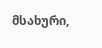მსახური,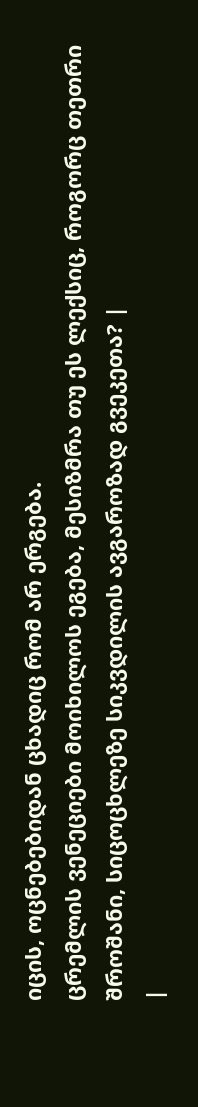იცის, ოცნებებიდან ცხადიც რომ არ ერგება.
ცრემლის ვენეციები მოიხილოს ეგება, მესიზმრა თუ ეს ლექსიც, როგორც თეთრი შროშანი, სიცოცხლეზე სიკვდილის ავგაროზად გვეკეთა? |
|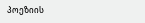პოეზიის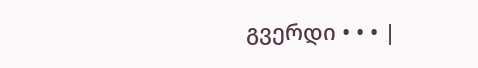გვერდი • • • |